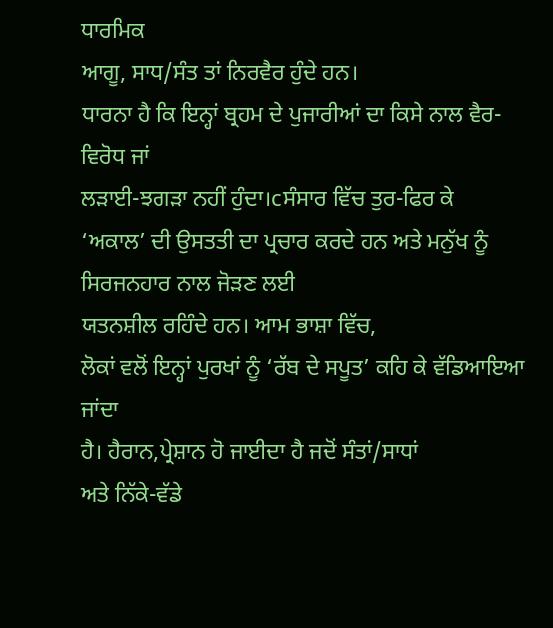ਧਾਰਮਿਕ
ਆਗੂ, ਸਾਧ/ਸੰਤ ਤਾਂ ਨਿਰਵੈਰ ਹੁੰਦੇ ਹਨ।
ਧਾਰਨਾ ਹੈ ਕਿ ਇਨ੍ਹਾਂ ਬ੍ਰਹਮ ਦੇ ਪੁਜਾਰੀਆਂ ਦਾ ਕਿਸੇ ਨਾਲ ਵੈਰ-ਵਿਰੋਧ ਜਾਂ
ਲੜਾਈ-ਝਗੜਾ ਨਹੀਂ ਹੁੰਦਾ।cਸੰਸਾਰ ਵਿੱਚ ਤੁਰ-ਫਿਰ ਕੇ
‘ਅਕਾਲ’ ਦੀ ਉਸਤਤੀ ਦਾ ਪ੍ਰਚਾਰ ਕਰਦੇ ਹਨ ਅਤੇ ਮਨੁੱਖ ਨੂੰ ਸਿਰਜਨਹਾਰ ਨਾਲ ਜੋੜਣ ਲਈ
ਯਤਨਸ਼ੀਲ ਰਹਿੰਦੇ ਹਨ। ਆਮ ਭਾਸ਼ਾ ਵਿੱਚ,
ਲੋਕਾਂ ਵਲੋਂ ਇਨ੍ਹਾਂ ਪੁਰਖਾਂ ਨੂੰ ‘ਰੱਬ ਦੇ ਸਪੂਤ’ ਕਹਿ ਕੇ ਵੱਡਿਆਇਆ ਜਾਂਦਾ
ਹੈ। ਹੈਰਾਨ,ਪ੍ਰੇਸ਼ਾਨ ਹੋ ਜਾਈਦਾ ਹੈ ਜਦੋਂ ਸੰਤਾਂ/ਸਾਧਾਂ
ਅਤੇ ਨਿੱਕੇ-ਵੱਡੇ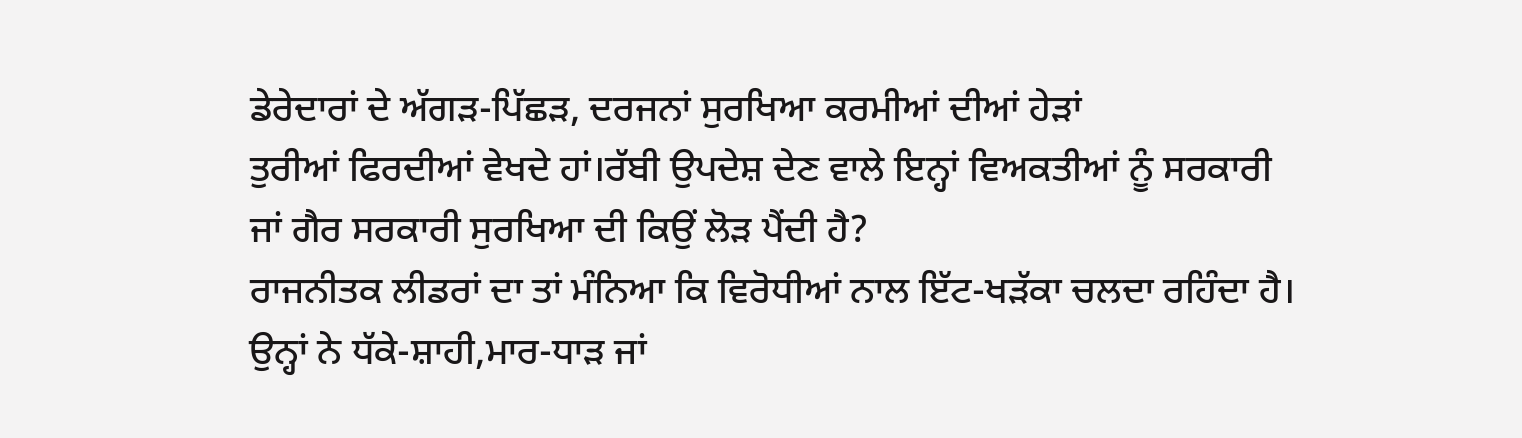ਡੇਰੇਦਾਰਾਂ ਦੇ ਅੱਗੜ-ਪਿੱਛੜ, ਦਰਜਨਾਂ ਸੁਰਖਿਆ ਕਰਮੀਆਂ ਦੀਆਂ ਹੇੜਾਂ
ਤੁਰੀਆਂ ਫਿਰਦੀਆਂ ਵੇਖਦੇ ਹਾਂ।ਰੱਬੀ ਉਪਦੇਸ਼ ਦੇਣ ਵਾਲੇ ਇਨ੍ਹਾਂ ਵਿਅਕਤੀਆਂ ਨੂੰ ਸਰਕਾਰੀ
ਜਾਂ ਗੈਰ ਸਰਕਾਰੀ ਸੁਰਖਿਆ ਦੀ ਕਿਉਂ ਲੋੜ ਪੈਂਦੀ ਹੈ?
ਰਾਜਨੀਤਕ ਲੀਡਰਾਂ ਦਾ ਤਾਂ ਮੰਨਿਆ ਕਿ ਵਿਰੋਧੀਆਂ ਨਾਲ ਇੱਟ-ਖੜੱਕਾ ਚਲਦਾ ਰਹਿੰਦਾ ਹੈ।
ਉਨ੍ਹਾਂ ਨੇ ਧੱਕੇ-ਸ਼ਾਹੀ,ਮਾਰ-ਧਾੜ ਜਾਂ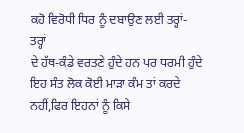ਕਹੋ ਵਿਰੋਧੀ ਧਿਰ ਨੂੰ ਦਬਾਉਣ ਲਈ ਤਰ੍ਹਾਂ-ਤਰ੍ਹਾਂ
ਦੇ ਹੱਥ-ਕੰਡੇ ਵਰਤਣੇ ਹੁੰਦੇ ਹਨ ਪਰ ਧਰਮੀ ਹੁੰਦੇ ਇਹ ਸੰਤ ਲੋਕ ਕੋਈ ਮਾੜਾ ਕੰਮ ਤਾਂ ਕਰਦੇ
ਨਹੀਂ,ਫਿਰ ਇਹਨਾਂ ਨੂੰ ਕਿਸੇ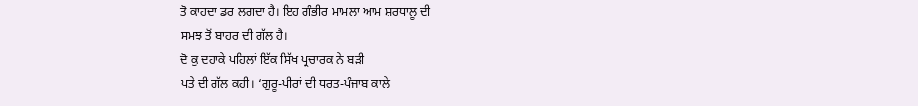ਤੋ ਕਾਹਦਾ ਡਰ ਲਗਦਾ ਹੈ। ਇਹ ਗੰਭੀਰ ਮਾਮਲਾ ਆਮ ਸ਼ਰਧਾਲੂ ਦੀ
ਸਮਝ ਤੋਂ ਬਾਹਰ ਦੀ ਗੱਲ ਹੈ।
ਦੋ ਕੁ ਦਹਾਕੇ ਪਹਿਲਾਂ ਇੱਕ ਸਿੱਖ ਪ੍ਰਚਾਰਕ ਨੇ ਬੜੀ
ਪਤੇ ਦੀ ਗੱਲ ਕਹੀ। ‘ਗੁਰੂ-ਪੀਰਾਂ ਦੀ ਧਰਤ-ਪੰਜਾਬ ਕਾਲੇ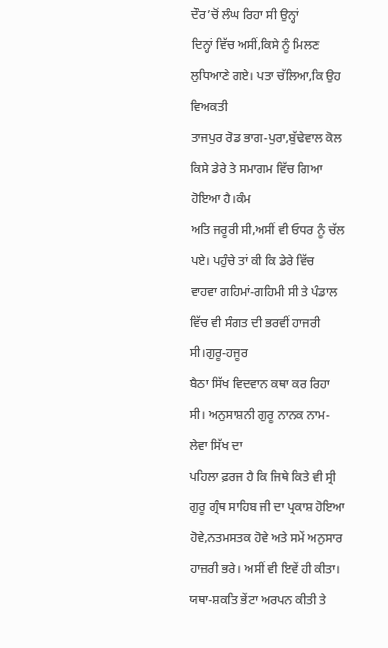ਦੌਰ’ਚੋਂ ਲੰਘ ਰਿਹਾ ਸੀ ਉਨ੍ਹਾਂ
ਦਿਨ੍ਹਾਂ ਵਿੱਚ ਅਸੀਂ,ਕਿਸੇ ਨੂੰ ਮਿਲਣ ਲੁਧਿਆਣੇ ਗਏ। ਪਤਾ ਚੱਲਿਆ,ਕਿ ਉਹ ਵਿਅਕਤੀ
ਤਾਜਪੁਰ ਰੋਡ ਭਾਗ-ਪੁਰਾ,ਬੁੱਢੇਵਾਲ ਕੋਲ ਕਿਸੇ ਡੇਰੇ ਤੇ ਸਮਾਗਮ ਵਿੱਚ ਗਿਆ ਹੋਇਆ ਹੈ।ਕੰਮ
ਅਤਿ ਜਰੂਰੀ ਸੀ,ਅਸੀਂ ਵੀ ਓਧਰ ਨੂੰ ਚੱਲ ਪਏ। ਪਹੁੰਚੇ ਤਾਂ ਕੀ ਕਿ ਡੇਰੇ ਵਿੱਚ
ਵਾਹਵਾ ਗਹਿਮਾਂ-ਗਹਿਮੀ ਸੀ ਤੇ ਪੰਡਾਲ ਵਿੱਚ ਵੀ ਸੰਗਤ ਦੀ ਭਰਵੀਂ ਹਾਜਰੀ ਸੀ।ਗੁਰੂ-ਹਜੂਰ
ਬੈਠਾ ਸਿੱਖ ਵਿਦਵਾਨ ਕਥਾ ਕਰ ਰਿਹਾ ਸੀ। ਅਨੁਸਾਸ਼ਨੀ ਗੁਰੂ ਨਾਨਕ ਨਾਮ-ਲੇਵਾ ਸਿੱਖ ਦਾ
ਪਹਿਲਾ ਫ਼ਰਜ ਹੈ ਕਿ ਜਿਥੇ ਕਿਤੇ ਵੀ ਸ੍ਰੀ ਗੁਰੂ ਗ੍ਰੰਥ ਸਾਹਿਬ ਜੀ ਦਾ ਪ੍ਰਕਾਸ਼ ਹੋਇਆ
ਹੋਵੇ,ਨਤਮਸਤਕ ਹੋਵੇ ਅਤੇ ਸਮੇਂ ਅਨੁਸਾਰ ਹਾਜ਼ਰੀ ਭਰੇ। ਅਸੀਂ ਵੀ ਇਵੇਂ ਹੀ ਕੀਤਾ।
ਯਥਾ-ਸ਼ਕਤਿ ਭੇਂਟਾ ਅਰਪਨ ਕੀਤੀ ਤੇ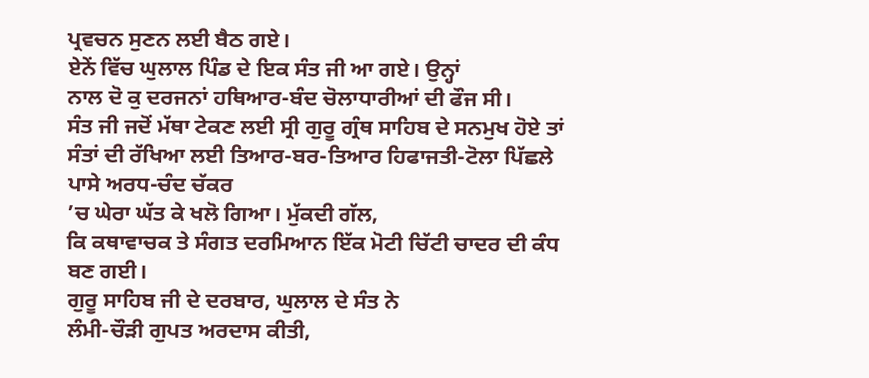ਪ੍ਰਵਚਨ ਸੁਣਨ ਲਈ ਬੈਠ ਗਏ।
ਏਨੇਂ ਵਿੱਚ ਘੁਲਾਲ ਪਿੰਡ ਦੇ ਇਕ ਸੰਤ ਜੀ ਆ ਗਏ। ਉਨ੍ਹਾਂ
ਨਾਲ ਦੋ ਕੁ ਦਰਜਨਾਂ ਹਥਿਆਰ-ਬੰਦ ਚੋਲਾਧਾਰੀਆਂ ਦੀ ਫੌਜ ਸੀ।
ਸੰਤ ਜੀ ਜਦੋਂ ਮੱਥਾ ਟੇਕਣ ਲਈ ਸ੍ਰੀ ਗੁਰੂ ਗ੍ਰੰਥ ਸਾਹਿਬ ਦੇ ਸਨਮੁਖ ਹੋਏ ਤਾਂ
ਸੰਤਾਂ ਦੀ ਰੱਖਿਆ ਲਈ ਤਿਆਰ-ਬਰ-ਤਿਆਰ ਹਿਫਾਜਤੀ-ਟੋਲਾ ਪਿੱਛਲੇ ਪਾਸੇ ਅਰਧ-ਚੰਦ ਚੱਕਰ
’ਚ ਘੇਰਾ ਘੱਤ ਕੇ ਖਲੋ ਗਿਆ। ਮੁੱਕਦੀ ਗੱਲ,
ਕਿ ਕਥਾਵਾਚਕ ਤੇ ਸੰਗਤ ਦਰਮਿਆਨ ਇੱਕ ਮੋਟੀ ਚਿੱਟੀ ਚਾਦਰ ਦੀ ਕੰਧ ਬਣ ਗਈ।
ਗੁਰੂ ਸਾਹਿਬ ਜੀ ਦੇ ਦਰਬਾਰ, ਘੁਲਾਲ ਦੇ ਸੰਤ ਨੇ
ਲੰਮੀ-ਚੌੜੀ ਗੁਪਤ ਅਰਦਾਸ ਕੀਤੀ,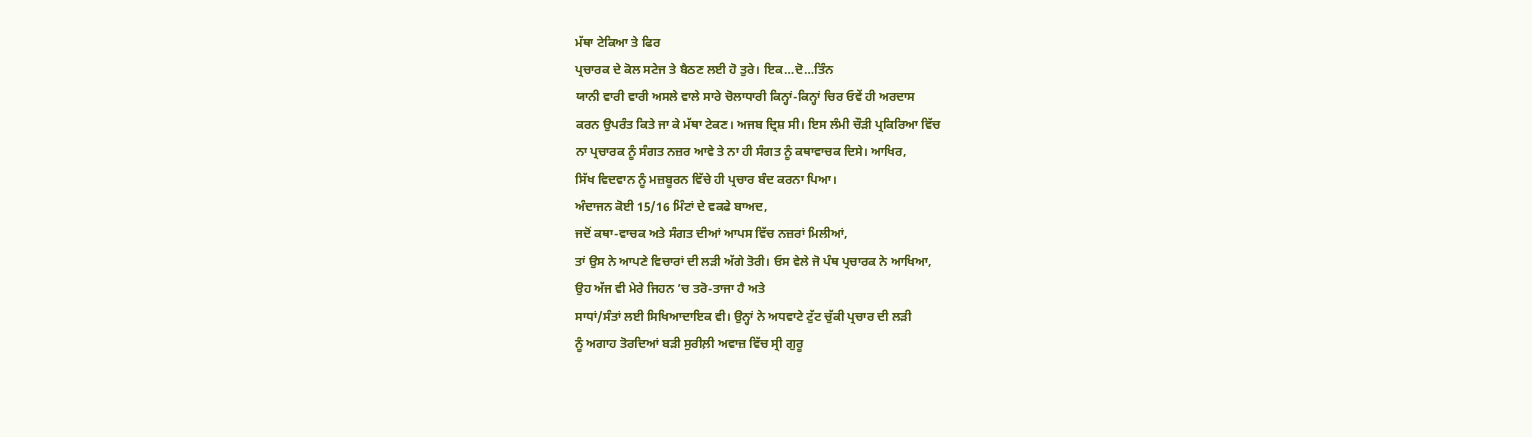ਮੱਥਾ ਟੇਕਿਆ ਤੇ ਫਿਰ
ਪ੍ਰਚਾਰਕ ਦੇ ਕੋਲ ਸਟੇਜ ਤੇ ਬੈਠਣ ਲਈ ਹੋ ਤੁਰੇ। ਇਕ…ਦੋ…ਤਿੰਨ
ਯਾਨੀ ਵਾਰੀ ਵਾਰੀ ਅਸਲੇ ਵਾਲੇ ਸਾਰੇ ਚੋਲਾਧਾਰੀ ਕਿਨ੍ਹਾਂ-ਕਿਨ੍ਹਾਂ ਚਿਰ ਓਵੇਂ ਹੀ ਅਰਦਾਸ
ਕਰਨ ਉਪਰੰਤ ਕਿਤੇ ਜਾ ਕੇ ਮੱਥਾ ਟੇਕਣ। ਅਜਬ ਦ੍ਰਿਸ਼ ਸੀ। ਇਸ ਲੰਮੀ ਚੌੜੀ ਪ੍ਰਕਿਰਿਆ ਵਿੱਚ
ਨਾ ਪ੍ਰਚਾਰਕ ਨੂੰ ਸੰਗਤ ਨਜ਼ਰ ਆਵੇ ਤੇ ਨਾ ਹੀ ਸੰਗਤ ਨੂੰ ਕਥਾਵਾਚਕ ਦਿਸੇ। ਆਖਿਰ,
ਸਿੱਖ ਵਿਦਵਾਨ ਨੂੰ ਮਜ਼ਬੂਰਨ ਵਿੱਚੇ ਹੀ ਪ੍ਰਚਾਰ ਬੰਦ ਕਰਨਾ ਪਿਆ।
ਅੰਦਾਜਨ ਕੋਈ 15/16 ਮਿੰਟਾਂ ਦੇ ਵਕਫੇ ਬਾਅਦ,
ਜਦੋਂ ਕਥਾ-ਵਾਚਕ ਅਤੇ ਸੰਗਤ ਦੀਆਂ ਆਪਸ ਵਿੱਚ ਨਜ਼ਰਾਂ ਮਿਲੀਆਂ,
ਤਾਂ ਉਸ ਨੇ ਆਪਣੇ ਵਿਚਾਰਾਂ ਦੀ ਲੜੀ ਅੱਗੇ ਤੋਰੀ। ਓਸ ਵੇਲੇ ਜੋ ਪੰਥ ਪ੍ਰਚਾਰਕ ਨੇ ਆਖਿਆ,
ਉਹ ਅੱਜ ਵੀ ਮੇਰੇ ਜਿਹਨ ’ਚ ਤਰੋ-ਤਾਜਾ ਹੈ ਅਤੇ
ਸਾਧਾਂ/ਸੰਤਾਂ ਲਈ ਸਿਖਿਆਦਾਇਕ ਵੀ। ਉਨ੍ਹਾਂ ਨੇ ਅਧਵਾਟੇ ਟੁੱਟ ਚੁੱਕੀ ਪ੍ਰਚਾਰ ਦੀ ਲੜੀ
ਨੂੰ ਅਗਾਹ ਤੋਰਦਿਆਂ ਬੜੀ ਸੁਰੀਲ਼ੀ ਅਵਾਜ਼ ਵਿੱਚ ਸ੍ਰੀ ਗੁਰੂ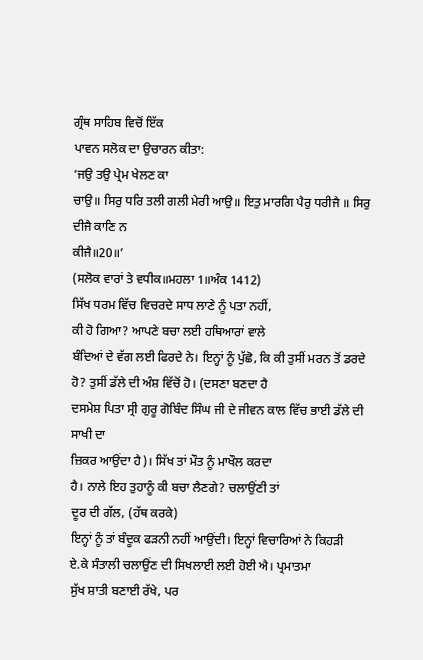ਗ੍ਰੰਥ ਸਾਹਿਬ ਵਿਚੋਂ ਇੱਕ
ਪਾਵਨ ਸਲੋਕ ਦਾ ਉਚਾਰਨ ਕੀਤਾ:
‘ਜਉ ਤਉ ਪ੍ਰੇਮ ਖੇਲਣ ਕਾ
ਚਾਉ॥ ਸਿਰੁ ਧਰਿ ਤਲੀ ਗਲੀ ਮੇਰੀ ਆਉ॥ ਇਤੁ ਮਾਰਗਿ ਪੈਰੁ ਧਰੀਜੈ ॥ ਸਿਰੁ ਦੀਜੈ ਕਾਣਿ ਨ
ਕੀਜੈ॥20॥’
(ਸਲੋਕ ਵਾਰਾਂ ਤੇ ਵਧੀਕ॥ਮਹਲਾ 1॥ਅੰਕ 1412)
ਸਿੱਖ ਧਰਮ ਵਿੱਚ ਵਿਚਰਦੇ ਸਾਧ ਲਾਣੇ ਨੂੰ ਪਤਾ ਨਹੀਂ,
ਕੀ ਹੋ ਗਿਆ? ਆਪਣੇ ਬਚਾ ਲਈ ਹਥਿਆਰਾਂ ਵਾਲੇ
ਬੰਦਿਆਂ ਦੇ ਵੱਗ ਲਈ ਫਿਰਦੇ ਨੇ। ਇਨ੍ਹਾਂ ਨੂੰ ਪੁੱਛੋ, ਕਿ ਕੀ ਤੁਸੀਂ ਮਰਨ ਤੋਂ ਡਰਦੇ
ਹੋ? ਤੁਸੀਂ ਡੱਲੇ ਦੀ ਅੰਸ਼ ਵਿੱਚੋਂ ਹੋ। (ਦਸਣਾ ਬਣਦਾ ਹੈ
ਦਸਮੇਸ਼ ਪਿਤਾ ਸ੍ਰੀ ਗੁਰੂ ਗੋਬਿੰਦ ਸਿੰਘ ਜੀ ਦੇ ਜੀਵਨ ਕਾਲ ਵਿੱਚ ਭਾਈ ਡੱਲੇ ਦੀ ਸਾਖੀ ਦਾ
ਜ਼ਿਕਰ ਆਉਂਦਾ ਹੈ)। ਸਿੱਖ ਤਾਂ ਮੌਤ ਨੂੰ ਮਾਖੌਲ ਕਰਦਾ
ਹੈ। ਨਾਲੇ ਇਹ ਤੁਹਾਨੂੰ ਕੀ ਬਚਾ ਲੈਣਗੇ? ਚਲਾਉਂਣੀ ਤਾਂ
ਦੂਰ ਦੀ ਗੱਲ, (ਹੱਥ ਕਰਕੇ)
ਇਨ੍ਹਾਂ ਨੂੰ ਤਾਂ ਬੰਦੂਕ ਫੜਨੀ ਨਹੀਂ ਆਉਂਦੀ। ਇਨ੍ਹਾਂ ਵਿਚਾਰਿਆਂ ਨੇ ਕਿਹੜੀ
ਏ.ਕੇ ਸੰਤਾਲੀ ਚਲਾਉਂਣ ਦੀ ਸਿਖਲਾਈ ਲਈ ਹੋਈ ਐ। ਪ੍ਰਮਾਤਮਾ
ਸੁੱਖ ਸ਼ਾਤੀ ਬਣਾਈ ਰੱਖੇ, ਪਰ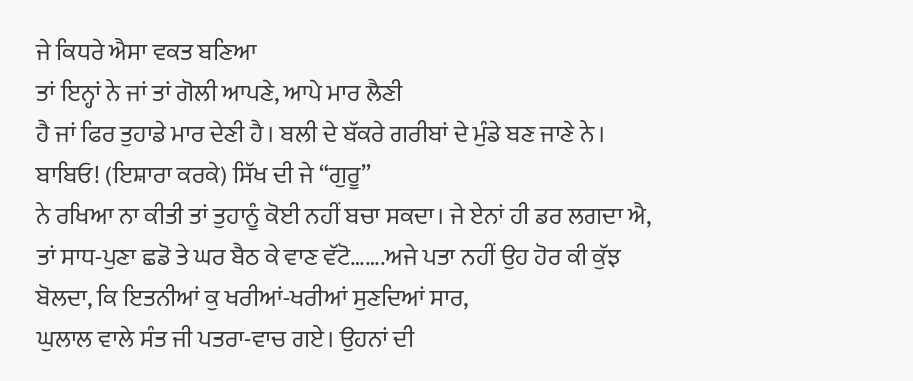ਜੇ ਕਿਧਰੇ ਐਸਾ ਵਕਤ ਬਣਿਆ
ਤਾਂ ਇਨ੍ਹਾਂ ਨੇ ਜਾਂ ਤਾਂ ਗੋਲੀ ਆਪਣੇ, ਆਪੇ ਮਾਰ ਲੈਣੀ
ਹੈ ਜਾਂ ਫਿਰ ਤੁਹਾਡੇ ਮਾਰ ਦੇਣੀ ਹੈ। ਬਲੀ ਦੇ ਬੱਕਰੇ ਗਰੀਬਾਂ ਦੇ ਮੁੰਡੇ ਬਣ ਜਾਣੇ ਨੇ।
ਬਾਬਿਓ! (ਇਸ਼ਾਰਾ ਕਰਕੇ) ਸਿੱਖ ਦੀ ਜੇ “ਗੁਰੂ”
ਨੇ ਰਖਿਆ ਨਾ ਕੀਤੀ ਤਾਂ ਤੁਹਾਨੂੰ ਕੋਈ ਨਹੀਂ ਬਚਾ ਸਕਦਾ। ਜੇ ਏਨਾਂ ਹੀ ਡਰ ਲਗਦਾ ਐ,
ਤਾਂ ਸਾਧ-ਪੁਣਾ ਛਡੋ ਤੇ ਘਰ ਬੈਠ ਕੇ ਵਾਣ ਵੱਟੋ…….ਅਜੇ ਪਤਾ ਨਹੀਂ ਉਹ ਹੋਰ ਕੀ ਕੁੱਝ
ਬੋਲਦਾ, ਕਿ ਇਤਨੀਆਂ ਕੁ ਖਰੀਆਂ-ਖਰੀਆਂ ਸੁਣਦਿਆਂ ਸਾਰ,
ਘੁਲਾਲ ਵਾਲੇ ਸੰਤ ਜੀ ਪਤਰਾ-ਵਾਚ ਗਏ। ਉਹਨਾਂ ਦੀ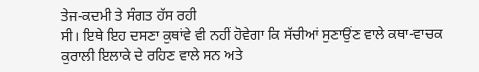ਤੇਜ-ਕਦਮੀ ਤੇ ਸੰਗਤ ਹੱਸ ਰਹੀ
ਸੀ। ਇਥੇ ਇਹ ਦਸਣਾ ਕੁਥਾਂਵੇ ਵੀ ਨਹੀਂ ਹੋਵੇਗਾ ਕਿ ਸੱਚੀਆਂ ਸੁਣਾਉਂਣ ਵਾਲੇ ਕਥਾ-ਵਾਚਕ
ਕੁਰਾਲੀ ਇਲਾਕੇ ਦੇ ਰਹਿਣ ਵਾਲੇ ਸਨ ਅਤੇ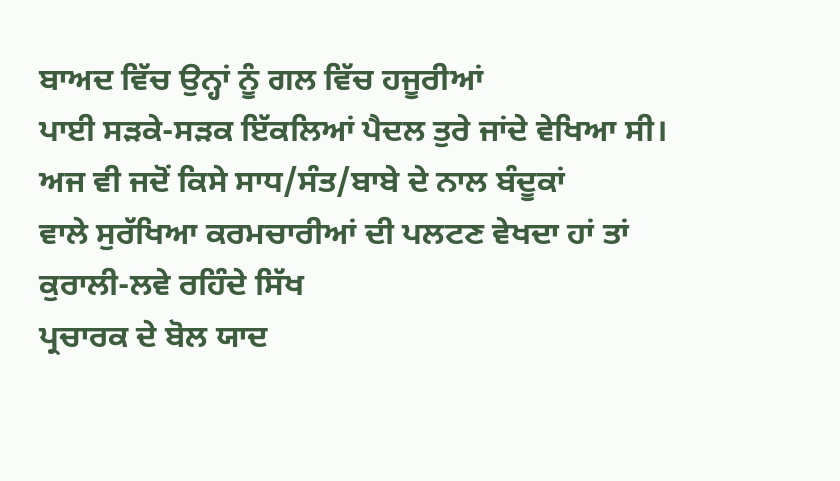ਬਾਅਦ ਵਿੱਚ ਉਨ੍ਹਾਂ ਨੂੰ ਗਲ ਵਿੱਚ ਹਜੂਰੀਆਂ
ਪਾਈ ਸੜਕੇ-ਸੜਕ ਇੱਕਲਿਆਂ ਪੈਦਲ ਤੁਰੇ ਜਾਂਦੇ ਵੇਖਿਆ ਸੀ।
ਅਜ ਵੀ ਜਦੋਂ ਕਿਸੇ ਸਾਧ/ਸੰਤ/ਬਾਬੇ ਦੇ ਨਾਲ ਬੰਦੂਕਾਂ
ਵਾਲੇ ਸੁਰੱਖਿਆ ਕਰਮਚਾਰੀਆਂ ਦੀ ਪਲਟਣ ਵੇਖਦਾ ਹਾਂ ਤਾਂ ਕੁਰਾਲੀ-ਲਵੇ ਰਹਿੰਦੇ ਸਿੱਖ
ਪ੍ਰਚਾਰਕ ਦੇ ਬੋਲ ਯਾਦ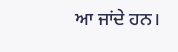ਆ ਜਾਂਦੇ ਹਨ।